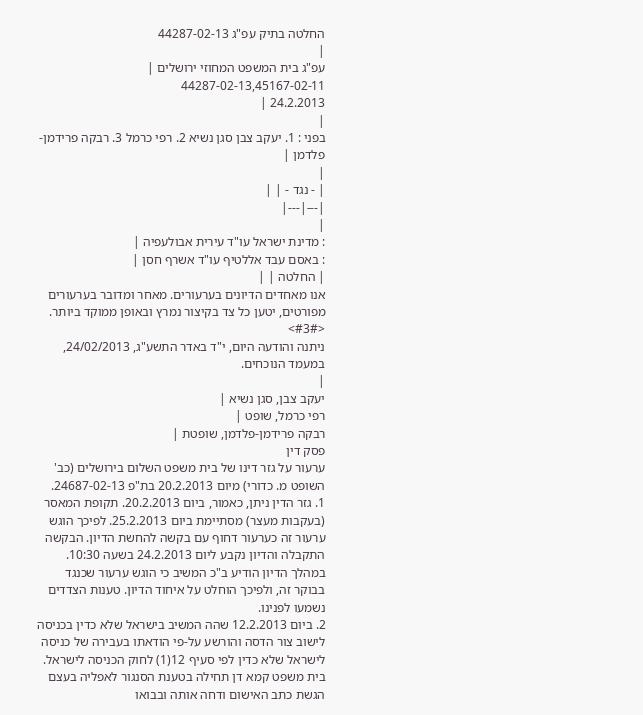החלטה בתיק עפ"ג 44287-02-13
|
עפ"ג בית המשפט המחוזי ירושלים |
44287-02-13,45167-02-11
24.2.2013 |
|
בפני : 1. יעקב צבן סגן נשיא 2. רפי כרמל 3. רבקה פרידמן-פלדמן |
|
| - נגד - | |
|---|---|
|
: מדינת ישראל עו"ד עירית אבולעפיה |
: באסם עבד אללטיף עו"ד אשרף חסן |
| החלטה | |
אנו מאחדים הדיונים בערעורים. מאחר ומדובר בערעורים מפורטים, יטען כל צד בקיצור נמרץ ובאופן ממוקד ביותר.
<#3#>
ניתנה והודעה היום, י"ד באדר התשע"ג, 24/02/2013, במעמד הנוכחים.
|
יעקב צבן, סגן נשיא |
רפי כרמל, שופט |
רבקה פרידמן-פלדמן, שופטת |
פסק דין
ערעור על גזר דינו של בית משפט השלום בירושלים (כב' השופט מ. כדורי) מיום 20.2.2013 בת"פ 24687-02-13.
1. גזר הדין ניתן, כאמור, ביום 20.2.2013. תקופת המאסר (בעקבות מעצר) מסתיימת ביום 25.2.2013. לפיכך הוגש ערעור זה כערעור דחוף עם בקשה להחשת הדיון. הבקשה התקבלה והדיון נקבע ליום 24.2.2013 בשעה 10:30. במהלך הדיון הודיע ב"כ המשיב כי הוגש ערעור שכנגד בבוקר זה, ולפיכך הוחלט על איחוד הדיון. טענות הצדדים נשמעו לפנינו.
2. ביום 12.2.2013 שהה המשיב בישראל שלא כדין בכניסה לישוב צור הדסה והורשע על-פי הודאתו בעבירה של כניסה לישראל שלא כדין לפי סעיף 12(1) לחוק הכניסה לישראל. בית משפט קמא דן תחילה בטענת הסנגור לאפליה בעצם הגשת כתב האישום ודחה אותה ובבואו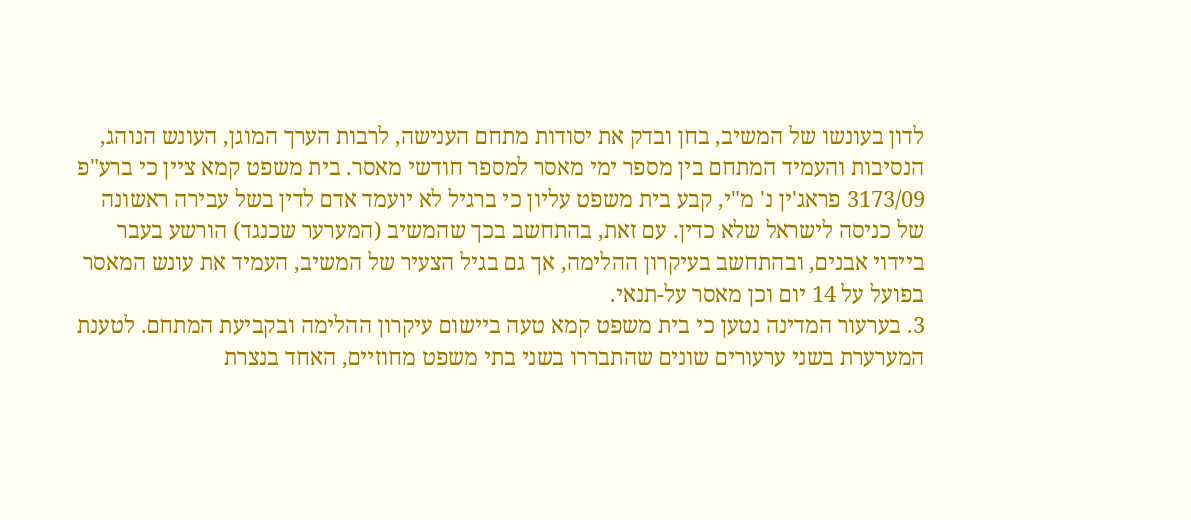לדון בעונשו של המשיב, בחן ובדק את יסודות מתחם הענישה, לרבות הערך המוגן, העונש הנוהג, הנסיבות והעמיד המתחם בין מספר ימי מאסר למספר חודשי מאסר. בית משפט קמא ציין כי ברע"פ 3173/09 פראג'ין נ' מ"י, קבע בית משפט עליון כי ברגיל לא יועמד אדם לדין בשל עבירה ראשונה של כניסה לישראל שלא כדין. עם זאת, בהתחשב בכך שהמשיב (המערער שכנגד) הורשע בעבר ביידוי אבנים, ובהתחשב בעיקרון ההלימה, אך גם בגיל הצעיר של המשיב, העמיד את עונש המאסר בפועל על 14 יום וכן מאסר על-תנאי.
3. בערעור המדינה נטען כי בית משפט קמא טעה ביישום עיקרון ההלימה ובקביעת המתחם. לטענת המערערת בשני ערעורים שונים שהתבררו בשני בתי משפט מחוזיים, האחד בנצרת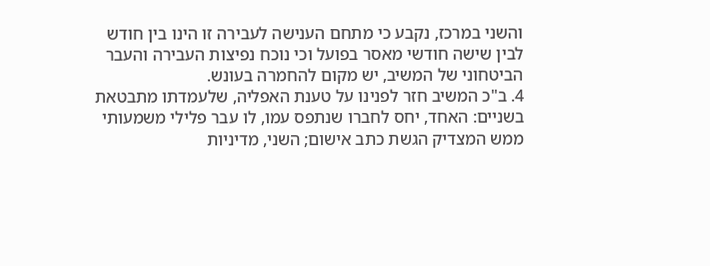והשני במרכז, נקבע כי מתחם הענישה לעבירה זו הינו בין חודש לבין שישה חודשי מאסר בפועל וכי נוכח נפיצות העבירה והעבר הביטחוני של המשיב, יש מקום להחמרה בעונש.
4. ב"כ המשיב חזר לפנינו על טענת האפליה, שלעמדתו מתבטאת בשניים: האחד, יחס לחברו שנתפס עמו, לו עבר פלילי משמעותי ממש המצדיק הגשת כתב אישום; השני, מדיניות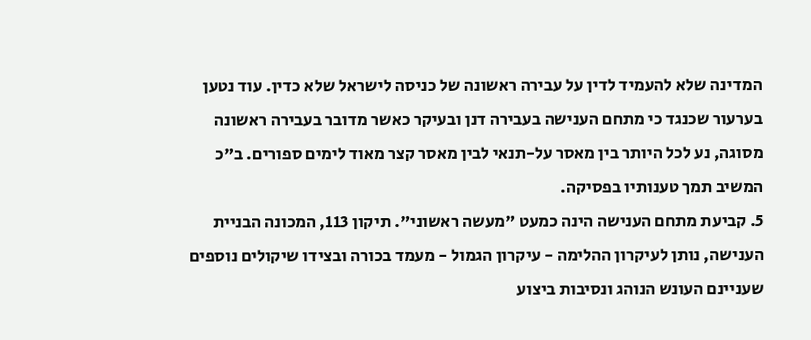המדינה שלא להעמיד לדין על עבירה ראשונה של כניסה לישראל שלא כדין. עוד נטען בערעור שכנגד כי מתחם הענישה בעבירה דנן ובעיקר כאשר מדובר בעבירה ראשונה מסוגה, נע לכל היותר בין מאסר על-תנאי לבין מאסר קצר מאוד לימים ספורים. ב"כ המשיב תמך טענותיו בפסיקה.
5. קביעת מתחם הענישה הינה כמעט "מעשה ראשוני". תיקון 113, המכונה הבניית הענישה, נותן לעיקרון ההלימה - עיקרון הגמול - מעמד בכורה ובצידו שיקולים נוספים שעניינם העונש הנוהג ונסיבות ביצוע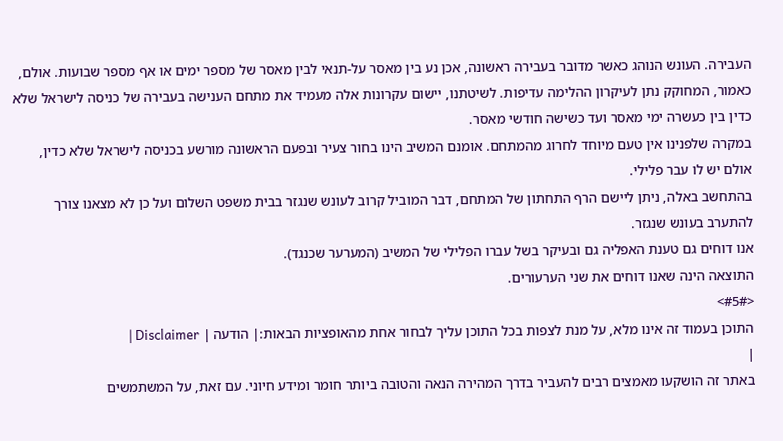העבירה. העונש הנוהג כאשר מדובר בעבירה ראשונה, אכן נע בין מאסר על-תנאי לבין מאסר של מספר ימים או אף מספר שבועות. אולם, כאמור, המחוקק נתן לעיקרון ההלימה עדיפות. לשיטתנו, יישום עקרונות אלה מעמיד את מתחם הענישה בעבירה של כניסה לישראל שלא כדין בין כעשרה ימי מאסר ועד כשישה חודשי מאסר.
במקרה שלפנינו אין טעם מיוחד לחרוג מהמתחם. אומנם המשיב הינו בחור צעיר ובפעם הראשונה מורשע בכניסה לישראל שלא כדין, אולם יש לו עבר פלילי.
בהתחשב באלה, ניתן ליישם הרף התחתון של המתחם, דבר המוביל קרוב לעונש שנגזר בבית משפט השלום ועל כן לא מצאנו צורך להתערב בעונש שנגזר.
אנו דוחים גם טענת האפליה גם ובעיקר בשל עברו הפלילי של המשיב (המערער שכנגד).
התוצאה הינה שאנו דוחים את שני הערעורים.
<#5#>
התוכן בעמוד זה אינו מלא, על מנת לצפות בכל התוכן עליך לבחור אחת מהאופציות הבאות:| הודעה | Disclaimer |
|
באתר זה הושקעו מאמצים רבים להעביר בדרך המהירה הנאה והטובה ביותר חומר ומידע חיוני. עם זאת, על המשתמשים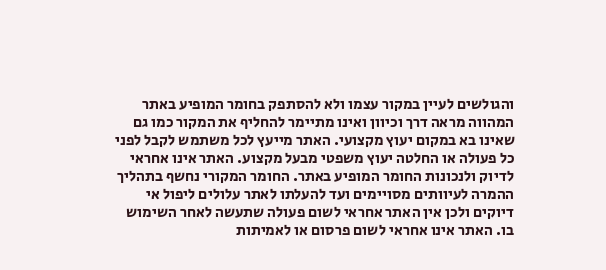והגולשים לעיין במקור עצמו ולא להסתפק בחומר המופיע באתר המהווה מראה דרך וכיוון ואינו מתיימר להחליף את המקור כמו גם שאינו בא במקום יעוץ מקצועי. האתר מייעץ לכל משתמש לקבל לפני כל פעולה או החלטה יעוץ משפטי מבעל מקצוע. האתר אינו אחראי לדיוק ולנכונות החומר המופיע באתר. החומר המקורי נחשף בתהליך ההמרה לעיוותים מסויימים ועד להעלתו לאתר עלולים ליפול אי דיוקים ולכן אין האתר אחראי לשום פעולה שתעשה לאחר השימוש בו. האתר אינו אחראי לשום פרסום או לאמיתות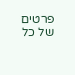פרטים של כל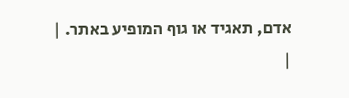אדם, תאגיד או גוף המופיע באתר. |
|